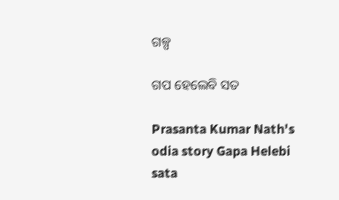ଗଳ୍ପ

ଗପ ହେଲେବି ସତ

Prasanta Kumar Nath's odia story Gapa Helebi sata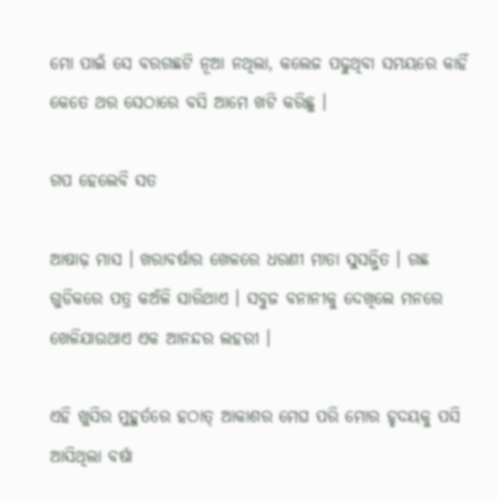ମୋ ପାଇଁ ସେ ବରଗଛଟି ନୂଆ ନଥିଲା, କଲେଜ ପଢୁଥିବା ସମୟରେ କାହିଁ କେତେ ଥର ସେଠାରେ ବସି ଆମେ ଖଟି କରିଛୁ ।

ଗପ ହେଲେବି ସତ

ଆଷାଢ଼ ମାସ । ଖରାବର୍ଷାର ଖେଳରେ ଧରଣୀ ମାତା ସୁସଜ୍ଜିତ । ଗଛ ଗୁଡିକରେ ପତ୍ର କଅଁଳି ସାରିଥାଏ । ସବୁଜ ବନାନୀକୁ ଦେଖିଲେ ମନରେ ଖେଳିଯାଉଥାଏ ଏକ ଆନନ୍ଦର ଲହରୀ ।

ଏହି ଖୁସିର ମୁହୁର୍ତରେ ହଠାତ୍ ଆକାଶର ମେଘ ପରି ମୋର ହୃଦୟକୁ ପସି ଆସିଥିଲା ବର୍ଷା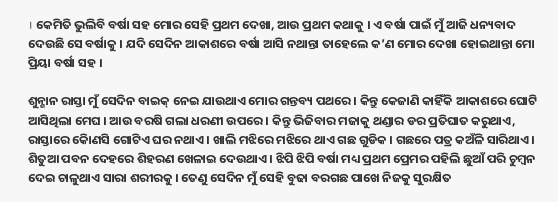। କେମିତି ଭୁଲିବି ବର୍ଷା ସହ ମୋର ସେହି ପ୍ରଥମ ଦେଖା, ଆଉ ପ୍ରଥମ କଥାକୁ । ଏ ବର୍ଷା ପାଇଁ ମୁଁ ଆଜି ଧନ୍ୟବାଦ ଦେଉଛି ସେ ବର୍ଷାକୁ । ଯଦି ସେଦିନ ଆକାଶରେ ବର୍ଷା ଆସି ନଥାନ୍ତା ତାହେଲେ କ’ଣ ମୋର ଦେଖା ହୋଇଥାନ୍ତା ମୋ ପ୍ରିୟା ବର୍ଷା ସହ ।

ଶୁନ୍ଶାନ ରାସ୍ତା ମୁଁ ସେଦିନ ବାଇକ୍ ନେଇ ଯାଉଥାଏ ମୋର ଗନ୍ତବ୍ୟ ପଥରେ । କିନ୍ତୁ କେଜାଣି କାହିଁକି ଆକାଶରେ ଘୋଟି ଆସିଥିଲା ମେଘ । ଆଉ ବରଷି ଗଲା ଧରଣୀ ଉପରେ । କିନ୍ତୁ ଭିଜିବାର ମଜାକୁ ଥଣ୍ଡାର ଡର ପ୍ରତିଘାତ କରୁଥାଏ, ରାସ୍ତାରେ କୋିଣସି ଗୋଟିଏ ଘର ନଥାଏ । ଖାଲି ମଝିରେ ମଝିରେ ଥାଏ ଗଛ ଗୁଡିକ । ଗଛରେ ପତ୍ର କଅଁଳି ସାରିଥାଏ । ଶିତୁଆ ପବନ ଦେହରେ ଶିହରଣ ଖେଳାଇ ଦେଉଥାଏ । ଝିପି ଝିପି ବର୍ଷା ମଧ୍ୟ ପ୍ରଥମ ପ୍ରେମର ପହିଲି ଛୁଆଁ ପରି ଚୁମ୍ବନ ଦେଇ ଚାଳୁଥାଏ ସାରା ଶରୀରକୁ । ତେଣୁ ସେଦିନ ମୁଁ ସେହି ବୁଢା ବରଗଛ ପାଖେ ନିଜକୁ ସୁରକ୍ଷିତ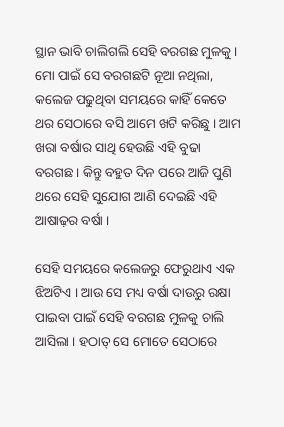ସ୍ଥାନ ଭାବି ଚାଲିଗଲି ସେହି ବରଗଛ ମୁଳକୁ । ମୋ ପାଇଁ ସେ ବରଗଛଟି ନୂଆ ନଥିଲା, କଲେଜ ପଢୁଥିବା ସମୟରେ କାହିଁ କେତେ ଥର ସେଠାରେ ବସି ଆମେ ଖଟି କରିଛୁ । ଆମ ଖରା ବର୍ଷାର ସାଥି ହେଉଛି ଏହି ବୁଢା ବରଗଛ । କିନ୍ତୁ ବହୁତ ଦିନ ପରେ ଆଜି ପୁଣି ଥରେ ସେହି ସୁଯୋଗ ଆଣି ଦେଇଛି ଏହି ଆଷାଢ଼ର ବର୍ଷା ।

ସେହି ସମୟରେ କଲେଜରୁ ଫେରୁଥାଏ ଏକ ଝିଅଟିଏ । ଆଉ ସେ ମଧ୍ୟ ବର୍ଷା ଦାଉରୁ ରକ୍ଷା ପାଇବା ପାଇଁ ସେହି ବରଗଛ ମୁଳକୁ ଚାଲି ଆସିଲା । ହଠାତ୍ ସେ ମୋତେ ସେଠାରେ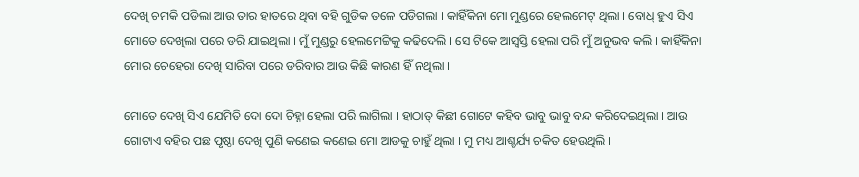ଦେଖି ଚମକି ପଡିଲା ଆଉ ତାର ହାତରେ ଥିବା ବହି ଗୁଡିକ ତଳେ ପଡିଗଲା । କାହିଁକିନା ମୋ ମୁଣ୍ଡରେ ହେଲମେଟ୍ ଥିଲା । ବୋଧ୍ ହୁଏ ସିଏ ମୋତେ ଦେଖିଲା ପରେ ଡରି ଯାଇଥିଲା । ମୁଁ ମୁଣ୍ଡରୁ ହେଲମେଟ୍ଟିକୁ କଢିଦେଲି । ସେ ଟିକେ ଆସ୍ୱସ୍ତି ହେଲା ପରି ମୁଁ ଅନୁଭବ କଲି । କାହିଁକିନା ମୋର ଚେହେରା ଦେଖି ସାରିବା ପରେ ଡରିବାର ଆଉ କିଛି କାରଣ ହିଁ ନଥିଲା ।

ମୋତେ ଦେଖି ସିଏ ଯେମିତି ଦୋ ଦୋ ଚିହ୍ନା ହେଲା ପରି ଲାଗିଲା । ହାଠାତ୍ କିଛୀ ଗୋଟେ କହିବ ଭାବୁ ଭାବୁ ବନ୍ଦ କରିଦେଇଥିଲା । ଆଉ ଗୋଟାଏ ବହିର ପଛ ପୃଷ୍ଠା ଦେଖି ପୁଣି କଣେଇ କଣେଇ ମୋ ଆଡକୁ ଚାହୁଁ ଥିଲା । ମୁ ମଧ୍ୟ ଆଶ୍ଚର୍ଯ୍ୟ ଚକିତ ହେଉଥିଲି ।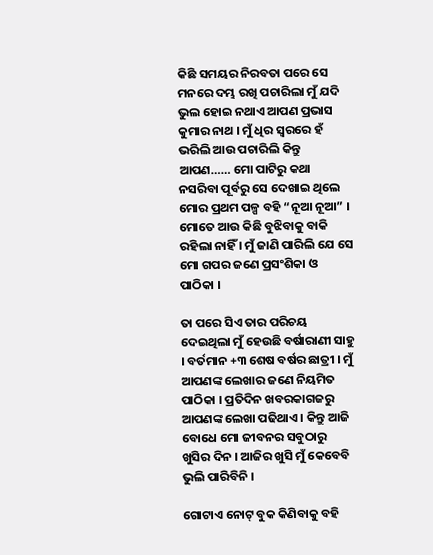କିଛି ସମୟର ନିରବତା ପରେ ସେ ମନରେ ଦମ୍ଭ ରଖି ପଚାରିଲା ମୁଁ ଯଦି ଭୁଲ ହୋଇ ନଥାଏ ଆପଣ ପ୍ରଭାସ କୁମାର ନାଥ । ମୁଁ ଧିର ସ୍ୱରରେ ହଁ ଭରିଲି ଆଉ ପଚାରିଲି କିନ୍ତୁ ଆପଣ…… ମୋ ପାଟିରୁ କଥା ନସରିବା ପୂର୍ବରୁ ସେ ଦେଖାଇ ଥିଲେ ମୋର ପ୍ରଥମ ପଳ୍ପ ବହି “ନୂଆ ନୂଆ” । ମୋତେ ଆଉ କିଛି ବୁଝିବାକୁ ବାକି ରହିଲା ନାହିଁ । ମୁଁ ଜାଣି ପାରିଲି ଯେ ସେ ମୋ ଗପର ଜଣେ ପ୍ରସଂଶିକା ଓ ପାଠିକା ।

ତା ପରେ ସିଏ ତାର ପରିଚୟ ଦେଇଥିଲା ମୁଁ ହେଉଛି ବର୍ଷାରାଣୀ ସାହୁ । ବର୍ତମାନ +୩ ଶେଷ ବର୍ଷର ଛାତ୍ରୀ । ମୁଁ ଆପଣଙ୍କ ଲେଖାର ଜଣେ ନିୟମିତ ପାଠିକା । ପ୍ରତିଦିନ ଖବରକାଗଜରୁ ଆପଣଙ୍କ ଲେଖା ପଢିଥାଏ । କିନ୍ତୁ ଆଜି ବୋଧେ ମୋ ଜୀବନର ସବୁଠାରୁ ଖୁସିର ଦିନ । ଆଜିର ଖୁସି ମୁଁ କେବେବି ଭୁଲି ପାରିବିନି ।

ଗୋଟାଏ ନୋଟ୍ ବୁକ କିଣିବାକୁ ବହି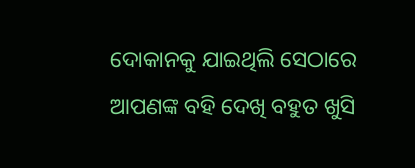ଦୋକାନକୁ ଯାଇଥିଲି ସେଠାରେ ଆପଣଙ୍କ ବହି ଦେଖି ବହୁତ ଖୁସି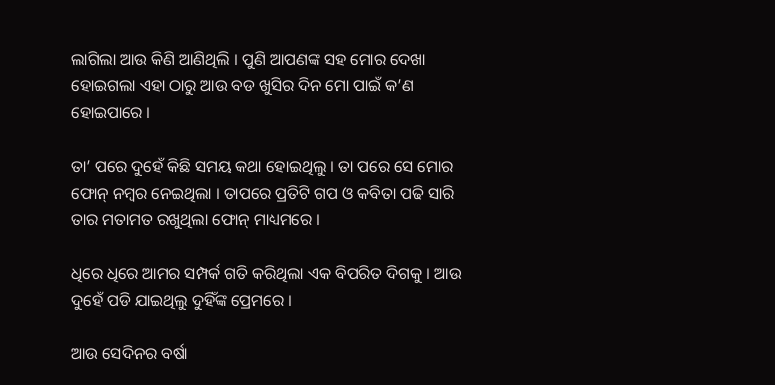ଲାଗିଲା ଆଉ କିଣି ଆଣିଥିଲି । ପୁଣି ଆପଣଙ୍କ ସହ ମୋର ଦେଖା ହୋଇଗଲା ଏହା ଠାରୁ ଆଉ ବଡ ଖୁସିର ଦିନ ମୋ ପାଇଁ କ’ଣ ହୋଇପାରେ ।

ତା’ ପରେ ଦୁହେଁ କିଛି ସମୟ କଥା ହୋଇଥିଲୁ । ତା ପରେ ସେ ମୋର ଫୋନ୍ ନମ୍ବର ନେଇଥିଲା । ତାପରେ ପ୍ରତିଟି ଗପ ଓ କବିତା ପଢି ସାରି ତାର ମତାମତ ରଖୁଥିଲା ଫୋନ୍ ମାଧ୍ୟମରେ ।

ଧିରେ ଧିରେ ଆମର ସମ୍ପର୍କ ଗତି କରିଥିଲା ଏକ ବିପରିତ ଦିଗକୁ । ଆଉ ଦୁହେଁ ପଡି ଯାଇଥିଲୁ ଦୁହିଁଙ୍କ ପ୍ରେମରେ ।

ଆଉ ସେଦିନର ବର୍ଷା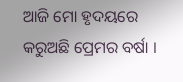ଆଜି ମୋ ହୃଦୟରେ କରୁଅଛି ପ୍ରେମର ବର୍ଷା ।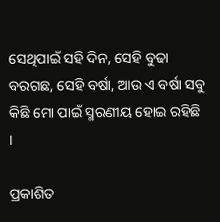ସେଥିପାଇଁ ସହି ଦିନ, ସେହି ବୁଢା ବରଗଛ, ସେହି ବର୍ଷା, ଆଉ ଏ ବର୍ଷା ସବୁ କିଛି ମୋ ପାଇଁ ସ୍ମରଣୀୟ ହୋଇ ରହିଛି ।

ପ୍ରକାଶିତ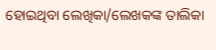ହୋଇଥିବା ଲେଖିକା/ଲେଖକଙ୍କ ତାଲିକା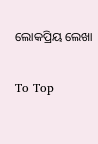ଲୋକପ୍ରିୟ ଲେଖା

To Top